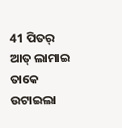41 ପିତର୍ ଆତ୍ ଲାମାଇ ତାକେ ଉଟାଇଲା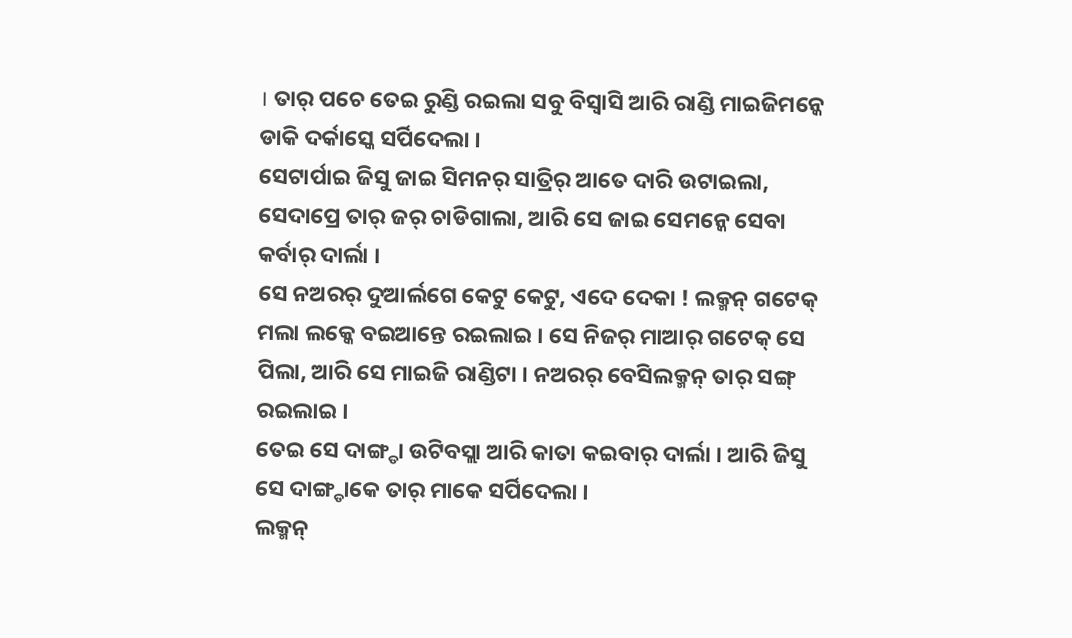। ତାର୍ ପଚେ ତେଇ ରୁଣ୍ଡି ରଇଲା ସବୁ ବିସ୍ବାସି ଆରି ରାଣ୍ଡି ମାଇଜିମନ୍କେ ଡାକି ଦର୍କାସ୍କେ ସର୍ପିଦେଲା ।
ସେଟାର୍ପାଇ ଜିସୁ ଜାଇ ସିମନର୍ ସାତ୍ରିର୍ ଆତେ ଦାରି ଉଟାଇଲା, ସେଦାପ୍ରେ ତାର୍ ଜର୍ ଚାଡିଗାଲା, ଆରି ସେ ଜାଇ ସେମନ୍କେ ସେବା କର୍ବାର୍ ଦାର୍ଲା ।
ସେ ନଅରର୍ ଦୁଆର୍ଲଗେ କେଟୁ କେଟୁ, ଏଦେ ଦେକା ! ଲକ୍ମନ୍ ଗଟେକ୍ ମଲା ଲକ୍କେ ବଇଆନ୍ତେ ରଇଲାଇ । ସେ ନିଜର୍ ମାଆର୍ ଗଟେକ୍ ସେ ପିଲା, ଆରି ସେ ମାଇଜି ରାଣ୍ଡିଟା । ନଅରର୍ ବେସିଲକ୍ମନ୍ ତାର୍ ସଙ୍ଗ୍ ରଇଲାଇ ।
ତେଇ ସେ ଦାଙ୍ଗ୍ଡା ଉଟିବସ୍ଲା ଆରି କାତା କଇବାର୍ ଦାର୍ଲା । ଆରି ଜିସୁ ସେ ଦାଙ୍ଗ୍ଡାକେ ତାର୍ ମାକେ ସର୍ପିଦେଲା ।
ଲକ୍ମନ୍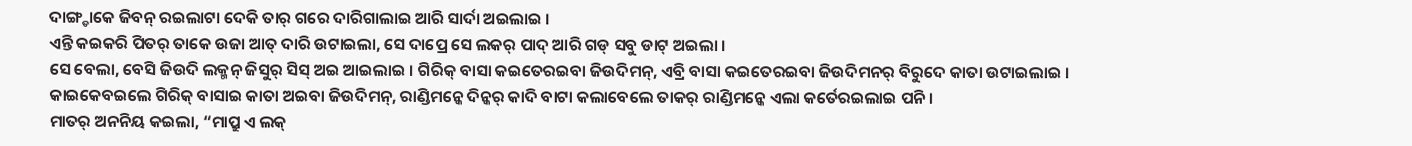ଦାଙ୍ଗ୍ଡାକେ ଜିବନ୍ ରଇଲାଟା ଦେକି ତାର୍ ଗରେ ଦାରିଗାଲାଇ ଆରି ସାର୍ଦା ଅଇଲାଇ ।
ଏନ୍ତି କଇକରି ପିତର୍ ତାକେ ଉଜା ଆତ୍ ଦାରି ଉଟାଇଲା, ସେ ଦାପ୍ରେ ସେ ଲକର୍ ପାଦ୍ ଆରି ଗଡ୍ ସବୁ ଡାଟ୍ ଅଇଲା ।
ସେ ବେଲା, ବେସି ଜିଉଦି ଲକ୍ମନ୍ ଜିସୁର୍ ସିସ୍ ଅଇ ଆଇଲାଇ । ଗିରିକ୍ ବାସା କଇତେରଇବା ଜିଉଦିମନ୍, ଏବ୍ରି ବାସା କଇତେରଇବା ଜିଉଦିମନର୍ ବିରୁଦେ କାତା ଉଟାଇଲାଇ । କାଇକେବଇଲେ ଗିରିକ୍ ବାସାଇ କାତା ଅଇବା ଜିଉଦିମନ୍, ରାଣ୍ଡିମନ୍କେ ଦିନ୍କର୍ କାଦି ବାଟା କଲାବେଲେ ତାକର୍ ରାଣ୍ଡିମନ୍କେ ଏଲା କର୍ତେରଇଲାଇ ପନି ।
ମାତର୍ ଅନନିୟ କଇଲା, “ମାପ୍ରୁ ଏ ଲକ୍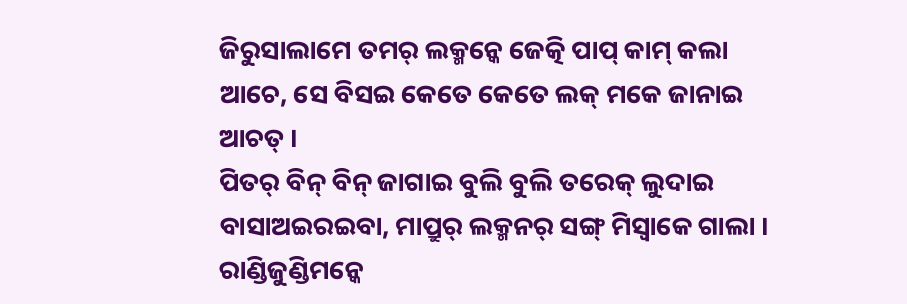ଜିରୁସାଲାମେ ତମର୍ ଲକ୍ମନ୍କେ ଜେତ୍କି ପାପ୍ କାମ୍ କଲା ଆଚେ, ସେ ବିସଇ କେତେ କେତେ ଲକ୍ ମକେ ଜାନାଇ ଆଚତ୍ ।
ପିତର୍ ବିନ୍ ବିନ୍ ଜାଗାଇ ବୁଲି ବୁଲି ତରେକ୍ ଲୁଦାଇ ବାସାଅଇରଇବା, ମାପ୍ରୁର୍ ଲକ୍ମନର୍ ସଙ୍ଗ୍ ମିସ୍ବାକେ ଗାଲା ।
ରାଣ୍ଡିଜୁଣ୍ଡିମନ୍କେ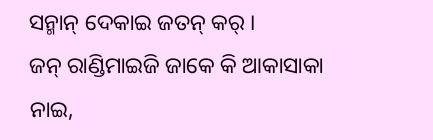ସନ୍ମାନ୍ ଦେକାଇ ଜତନ୍ କର୍ ।
ଜନ୍ ରାଣ୍ଡିମାଇଜି ଜାକେ କି ଆକାସାକା ନାଇ,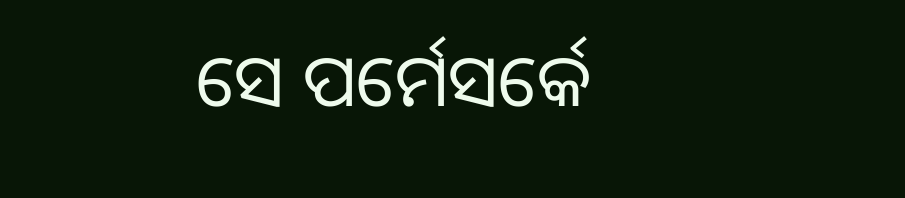ସେ ପର୍ମେସର୍କେ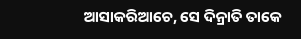ଆସାକରିଆଚେ, ସେ ଦିନ୍ରାତି ତାକେ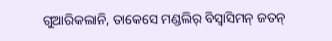ଗୁଆରିକଲାନି, ତାକେସେ ମଣ୍ଡଲିର୍ ବିସ୍ବାସିମନ୍ ଜତନ୍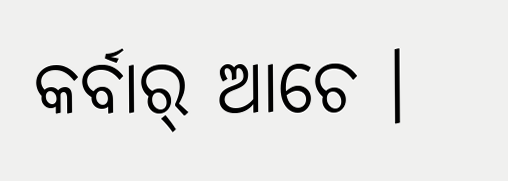କର୍ବାର୍ ଆଚେ ।